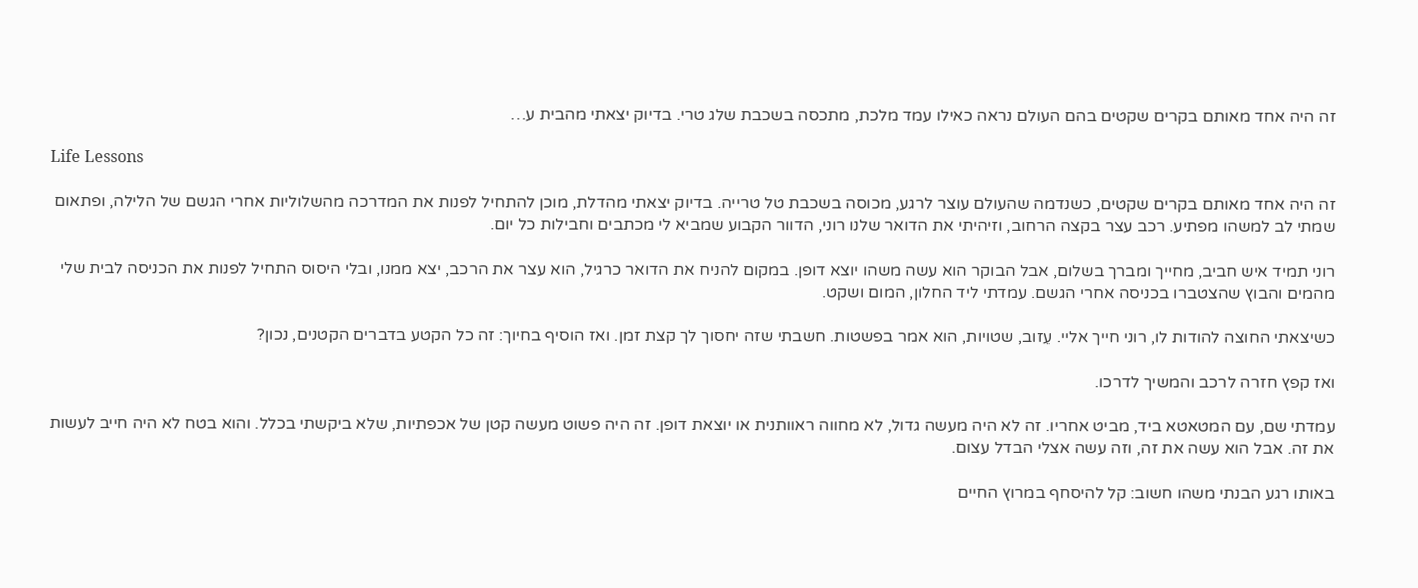זה היה אחד מאותם בקרים שקטים בהם העולם נראה כאילו עמד מלכת, מתכסה בשכבת שלג טרי. בדיוק יצאתי מהבית ע…

Life Lessons

זה היה אחד מאותם בקרים שקטים, כשנדמה שהעולם עוצר לרגע, מכוסה בשכבת טל טרייה. בדיוק יצאתי מהדלת, מוכן להתחיל לפנות את המדרכה מהשלוליות אחרי הגשם של הלילה, ופתאום שמתי לב למשהו מפתיע. רכב עצר בקצה הרחוב, וזיהיתי את הדואר שלנו רוני, הדוור הקבוע שמביא לי מכתבים וחבילות כל יום.

רוני תמיד איש חביב, מחייך ומברך בשלום, אבל הבוקר הוא עשה משהו יוצא דופן. במקום להניח את הדואר כרגיל, הוא עצר את הרכב, יצא ממנו, ובלי היסוס התחיל לפנות את הכניסה לבית שלי מהמים והבוץ שהצטברו בכניסה אחרי הגשם. עמדתי ליד החלון, המום ושקט.

כשיצאתי החוצה להודות לו, רוני חייך אליי. עֵזוב, שטויות, הוא אמר בפשטות. חשבתי שזה יחסוך לך קצת זמן. ואז הוסיף בחיוך: זה כל הקטע בדברים הקטנים, נכון?

ואז קפץ חזרה לרכב והמשיך לדרכו.

עמדתי שם, עם המטאטא ביד, מביט אחריו. זה לא היה מעשה גדול, לא מחווה ראוותנית או יוצאת דופן. זה היה פשוט מעשה קטן של אכפתיות, שלא ביקשתי בכלל. והוא בטח לא היה חייב לעשות את זה. אבל הוא עשה את זה, וזה עשה אצלי הבדל עצום.

באותו רגע הבנתי משהו חשוב: קל להיסחף במרוץ החיים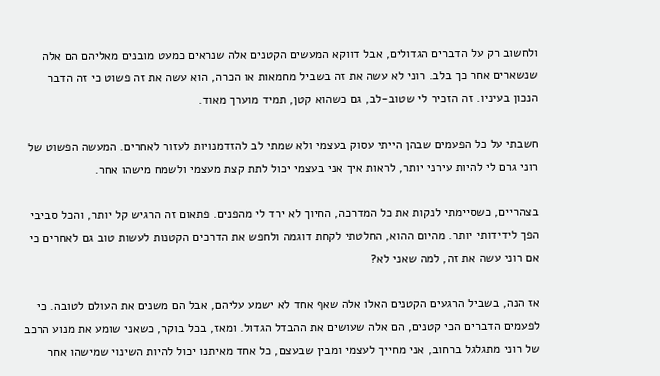ולחשוב רק על הדברים הגדולים, אבל דווקא המעשים הקטנים אלה שנראים כמעט מובנים מאליהם הם אלה שנשארים אחר כך בלב. רוני לא עשה את זה בשביל מחמאות או הכרה, הוא עשה את זה פשוט כי זה הדבר הנכון בעיניו. זה הזכיר לי שטוב-לב, גם כשהוא קטן, תמיד מוערך מאוד.

חשבתי על כל הפעמים שבהן הייתי עסוק בעצמי ולא שמתי לב להזדמנויות לעזור לאחרים. המעשה הפשוט של רוני גרם לי להיות עירני יותר, לראות איך אני בעצמי יכול לתת קצת מעצמי ולשמח מישהו אחר.

בצהריים, כשסיימתי לנקות את כל המדרכה, החיוך לא ירד לי מהפנים. פתאום זה הרגיש קל יותר, והכל סביבי הפך לידידותי יותר. מהיום ההוא, החלטתי לקחת דוגמה ולחפש את הדרכים הקטנות לעשות טוב גם לאחרים כי אם רוני עשה את זה, למה שאני לא?

אז הנה, בשביל הרגעים הקטנים האלו אלה שאף אחד לא ישמע עליהם, אבל הם משנים את העולם לטובה. כי לפעמים הדברים הכי קטנים, הם אלה שעושים את ההבדל הגדול. ומאז, בכל בוקר, כשאני שומע את מנוע הרכב של רוני מתגלגל ברחוב, אני מחייך לעצמי ומבין שבעצם, כל אחד מאיתנו יכול להיות השינוי שמישהו אחר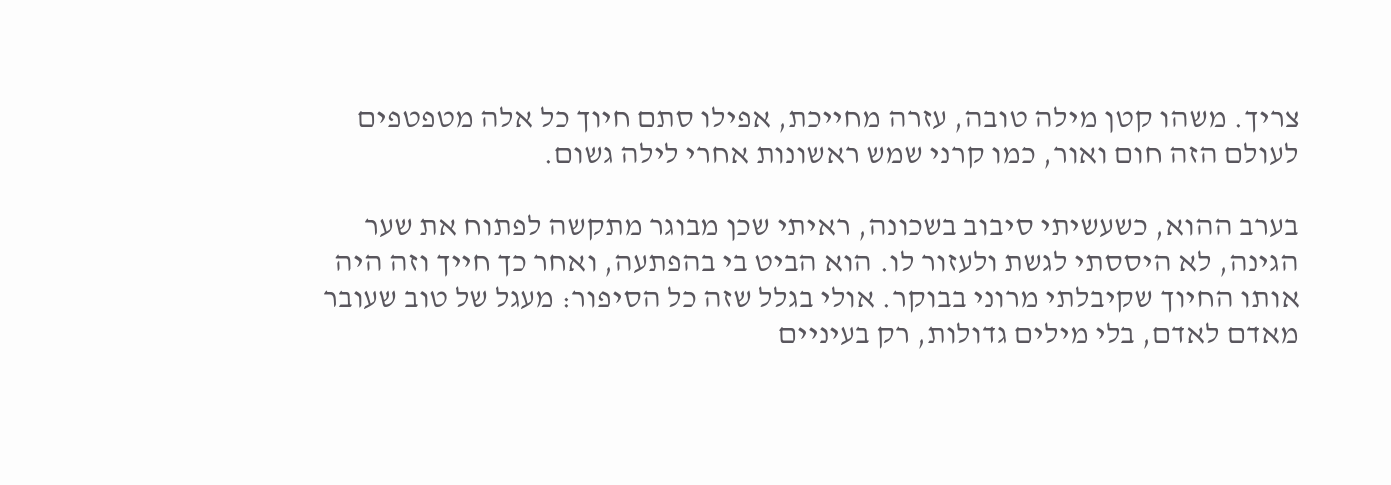צריך. משהו קטן מילה טובה, עזרה מחייכת, אפילו סתם חיוך כל אלה מטפטפים לעולם הזה חום ואור, כמו קרני שמש ראשונות אחרי לילה גשום.

בערב ההוא, כשעשיתי סיבוב בשכונה, ראיתי שכן מבוגר מתקשה לפתוח את שער הגינה, לא היססתי לגשת ולעזור לו. הוא הביט בי בהפתעה, ואחר כך חייך וזה היה אותו החיוך שקיבלתי מרוני בבוקר. אולי בגלל שזה כל הסיפור: מעגל של טוב שעובר מאדם לאדם, בלי מילים גדולות, רק בעיניים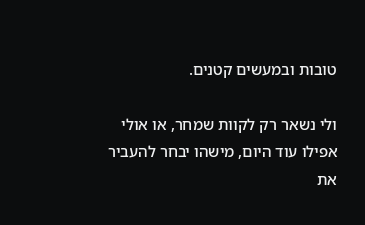טובות ובמעשים קטנים.

ולי נשאר רק לקוות שמחר, או אולי אפילו עוד היום, מישהו יבחר להעביר את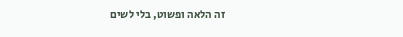זה הלאה ופשוט, בלי לשים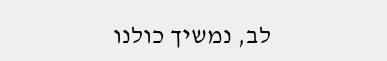לב, נמשיך כולנו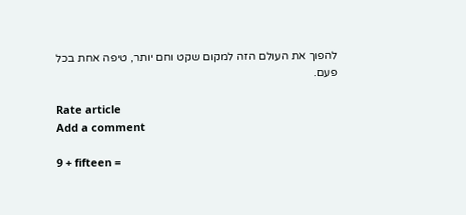להפוך את העולם הזה למקום שקט וחם יותר, טיפה אחת בכל פעם.

Rate article
Add a comment

9 + fifteen =